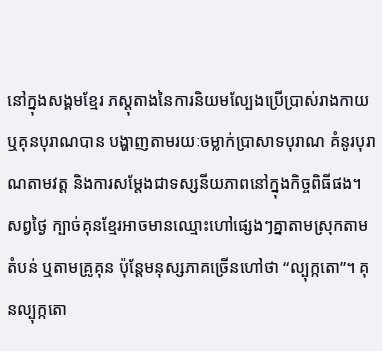នៅក្នុងសង្គមខ្មែរ ភស្តុតាងនៃការនិយមល្បែងប្រើប្រាស់រាងកាយ ឬគុនបុរាណបាន បង្ហាញតាមរយៈចម្លាក់ប្រាសាទបុរាណ គំនូរបុរាណតាមវត្ត និងការសម្តែងជាទស្សនីយភាពនៅក្នុងកិច្ចពិធីផង។ សព្វថ្ងៃ ក្បាច់គុនខ្មែរអាចមានឈ្មោះហៅផ្សេងៗគ្នាតាមស្រុកតាមតំបន់ ឬតាមគ្រូគុន ប៉ុន្តែមនុស្សភាគច្រើនហៅថា “ល្បុក្កតោ”។ គុនល្បុក្កតោ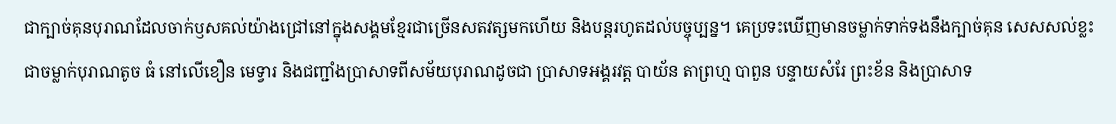ជាក្បាច់គុនបុរាណដែលចាក់ឫសគល់យ៉ាងជ្រៅនៅក្នុងសង្គមខ្មែរជាច្រើនសតវត្សមកហើយ និងបន្តរហូតដល់បច្ចុប្បន្ន។ គេប្រទះឃើញមានចម្លាក់ទាក់ទងនឹងក្បាច់គុន សេសសល់ខ្លះជាចម្លាក់បុរាណតូច ធំ នៅលើខឿន មេទ្វារ និងជញ្ជាំងប្រាសាទពីសម័យបុរាណដូចជា ប្រាសាទអង្គរវត្ត បាយ័ន តាព្រហ្ម បាពួន បន្ទាយសំរែ ព្រះខ័ន និងប្រាសាទ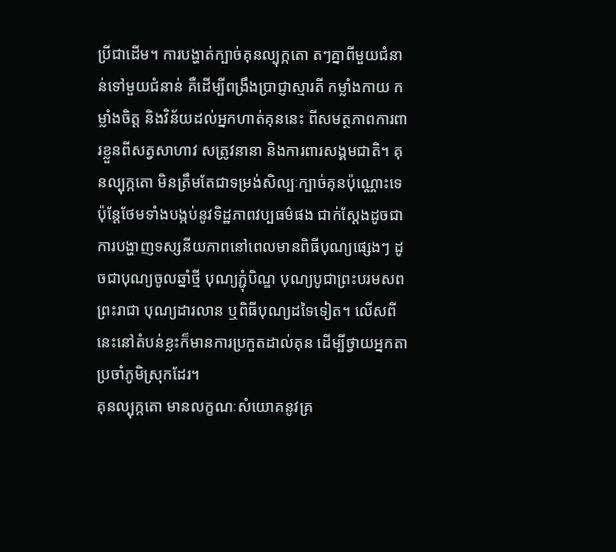ប្រីជាដើម។ ការបង្ហាត់ក្បាច់គុនល្បុក្កតោ តៗគ្នាពីមួយជំនាន់ទៅមួយជំនាន់ គឺដើម្បីពង្រឹងប្រាជ្ញាស្មារតី កម្លាំងកាយ កម្លាំងចិត្ត និងវិន័យដល់អ្នកហាត់គុននេះ ពីសមត្ថភាពការពារខ្លួនពីសត្វសាហាវ សត្រូវនានា និងការពារសង្គមជាតិ។ គុនល្បុក្កតោ មិនត្រឹមតែជាទម្រង់សិល្បៈក្បាច់គុនប៉ុណ្ណោះទេ ប៉ុន្តែថែមទាំងបង្កប់នូវទិដ្ឋភាពវប្បធម៌ផង ជាក់ស្ដែងដូចជាការបង្ហាញទស្សនីយភាពនៅពេលមានពិធីបុណ្យផ្សេងៗ ដូចជាបុណ្យចូលឆ្នាំថ្មី បុណ្យភ្ជុំបិណ្ឌ បុណ្យបូជាព្រះបរមសពព្រះរាជា បុណ្យដារលាន ឬពិធីបុណ្យដទៃទៀត។ លើសពីនេះនៅតំបន់ខ្លះក៏មានការប្រកួតដាល់គុន ដើម្បីថ្វាយអ្នកតាប្រចាំភូមិស្រុកដែរ។
គុនល្បុក្កតោ មានលក្ខណៈសំយោគនូវគ្រ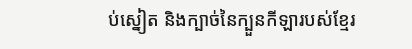ប់ស្នៀត និងក្បាច់នៃក្បួនកីឡារបស់ខ្មែរ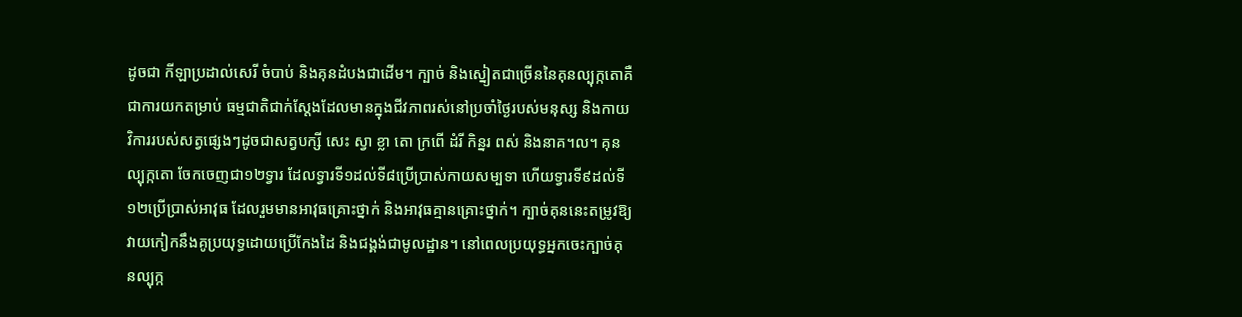ដូចជា កីឡាប្រដាល់សេរី ចំបាប់ និងគុនដំបងជាដើម។ ក្បាច់ និងស្នៀតជាច្រើននៃគុនល្បុក្កតោគឺជាការយកតម្រាប់ ធម្មជាតិជាក់ស្តែងដែលមានក្នុងជីវភាពរស់នៅប្រចាំថ្ងៃរបស់មនុស្ស និងកាយវិការរបស់សត្វផ្សេងៗដូចជាសត្វបក្សី សេះ ស្វា ខ្លា តោ ក្រពើ ដំរី កិន្នរ ពស់ និងនាគ។ល។ គុនល្បុក្កតោ ចែកចេញជា១២ទ្វារ ដែលទ្វារទី១ដល់ទី៨ប្រើប្រាស់កាយសម្បទា ហើយទ្វារទី៩ដល់ទី១២ប្រើប្រាស់អាវុធ ដែលរួមមានអាវុធគ្រោះថ្នាក់ និងអាវុធគ្មានគ្រោះថ្នាក់។ ក្បាច់គុននេះតម្រូវឱ្យវាយកៀកនឹងគូប្រយុទ្ធដោយប្រើកែងដៃ និងជង្គង់ជាមូលដ្ឋាន។ នៅពេលប្រយុទ្ធអ្នកចេះក្បាច់គុនល្បុក្ក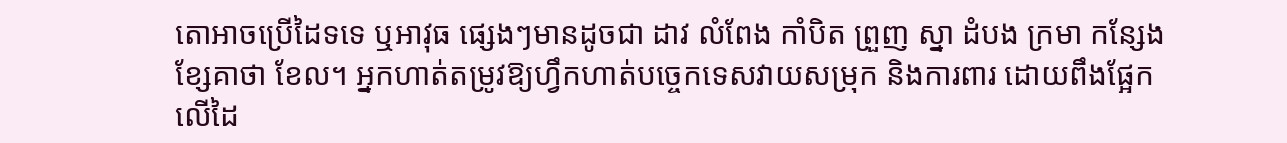តោអាចប្រើដៃទទេ ឬអាវុធ ផ្សេងៗមានដូចជា ដាវ លំពែង កាំបិត ព្រួញ ស្នា ដំបង ក្រមា កន្សែង ខ្សែគាថា ខែល។ អ្នកហាត់តម្រូវឱ្យហ្វឹកហាត់បច្ចេកទេសវាយសម្រុក និងការពារ ដោយពឹងផ្អែកលើដៃ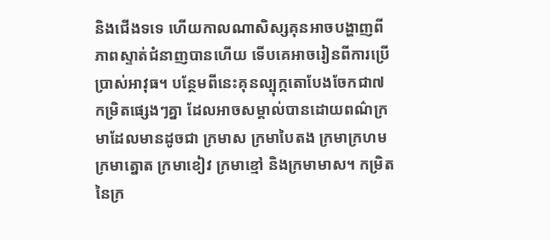និងជើងទទេ ហើយកាលណាសិស្សគុនអាចបង្ហាញពីភាពស្ទាត់ជំនាញបានហើយ ទើបគេអាចរៀនពីការប្រើប្រាស់អាវុធ។ បន្ថែមពីនេះគុនល្បុក្កតោបែងចែកជា៧កម្រិតផ្សេងៗគ្នា ដែលអាចសម្គាល់បានដោយពណ៌ក្រមាដែលមានដូចជា ក្រមាស ក្រមាបៃតង ក្រមាក្រហម ក្រមាត្នោត ក្រមាខៀវ ក្រមាខ្មៅ និងក្រមាមាស។ កម្រិតនៃក្រ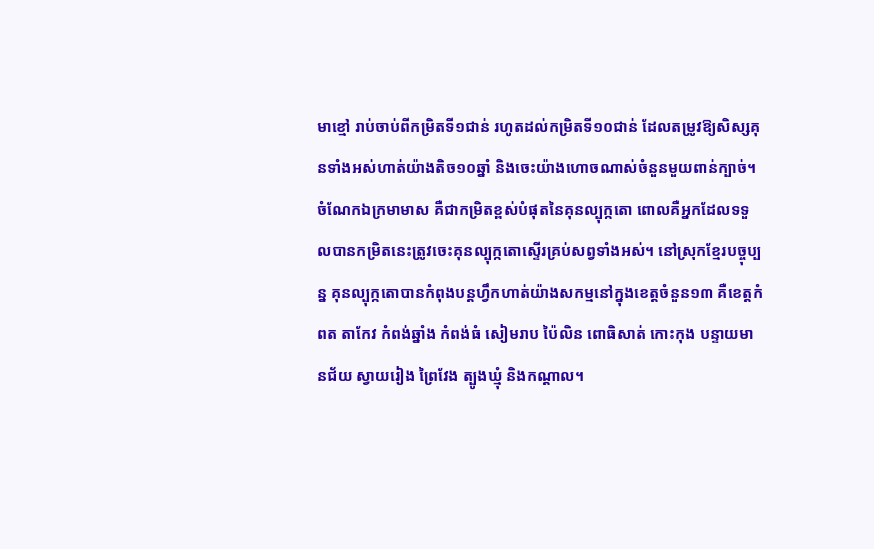មាខ្មៅ រាប់ចាប់ពីកម្រិតទី១ជាន់ រហូតដល់កម្រិតទី១០ជាន់ ដែលតម្រូវឱ្យសិស្សគុនទាំងអស់ហាត់យ៉ាងតិច១០ឆ្នាំ និងចេះយ៉ាងហោចណាស់ចំនួនមួយពាន់ក្បាច់។ ចំណែកឯក្រមាមាស គឺជាកម្រិតខ្ពស់បំផុតនៃគុនល្បុក្កតោ ពោលគឺអ្នកដែលទទួលបានកម្រិតនេះត្រូវចេះគុនល្បុក្កតោស្ទើរគ្រប់សព្វទាំងអស់។ នៅស្រុកខ្មែរបច្ចុប្បន្ន គុនល្បុក្កតោបានកំពុងបន្ដហ្វឹកហាត់យ៉ាងសកម្មនៅក្នុងខេត្តចំនួន១៣ គឺខេត្តកំពត តាកែវ កំពង់ឆ្នាំង កំពង់ធំ សៀមរាប ប៉ៃលិន ពោធិសាត់ កោះកុង បន្ទាយមានជ័យ ស្វាយរៀង ព្រៃវែង ត្បូងឃ្មុំ និងកណ្តាល។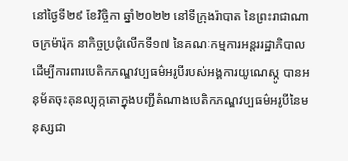នៅថ្ងៃទី២៩ ខែវិច្ចិកា ឆ្នាំ២០២២ នៅទីក្រុងរ៉ាបាត នៃព្រះរាជាណាចក្រម៉ារ៉ុក នាកិច្ចប្រជុំលើកទី១៧ នៃគណៈកម្មការអន្ដររដ្ឋាភិបាលដើម្បីការពារបេតិកភណ្ឌវប្បធម៌អរូបីរបស់អង្គការយូណេស្កូ បានអនុម័តចុះគុនល្បុក្កតោក្នុងបញ្ជីតំណាងបេតិកភណ្ឌវប្បធម៌អរូបីនៃមនុស្សជា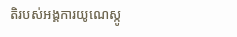តិរបស់អង្គការយូណេស្កូ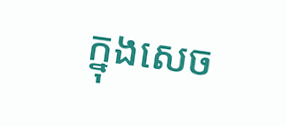ក្នុងសេច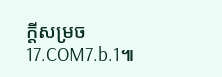ក្ដីសម្រច 17.COM7.b.1៕